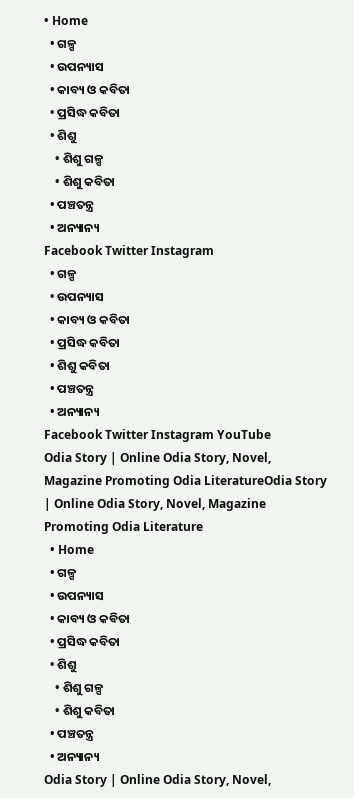• Home
  • ଗଳ୍ପ
  • ଉପନ୍ୟାସ
  • କାବ୍ୟ ଓ କବିତା
  • ପ୍ରସିଦ୍ଧ କବିତା
  • ଶିଶୁ
    • ଶିଶୁ ଗଳ୍ପ
    • ଶିଶୁ କବିତା
  • ପଞ୍ଚତନ୍ତ୍ର
  • ଅନ୍ୟାନ୍ୟ
Facebook Twitter Instagram
  • ଗଳ୍ପ
  • ଉପନ୍ୟାସ
  • କାବ୍ୟ ଓ କବିତା
  • ପ୍ରସିଦ୍ଧ କବିତା
  • ଶିଶୁ କବିତା
  • ପଞ୍ଚତନ୍ତ୍ର
  • ଅନ୍ୟାନ୍ୟ
Facebook Twitter Instagram YouTube
Odia Story | Online Odia Story, Novel, Magazine Promoting Odia LiteratureOdia Story | Online Odia Story, Novel, Magazine Promoting Odia Literature
  • Home
  • ଗଳ୍ପ
  • ଉପନ୍ୟାସ
  • କାବ୍ୟ ଓ କବିତା
  • ପ୍ରସିଦ୍ଧ କବିତା
  • ଶିଶୁ
    • ଶିଶୁ ଗଳ୍ପ
    • ଶିଶୁ କବିତା
  • ପଞ୍ଚତନ୍ତ୍ର
  • ଅନ୍ୟାନ୍ୟ
Odia Story | Online Odia Story, Novel,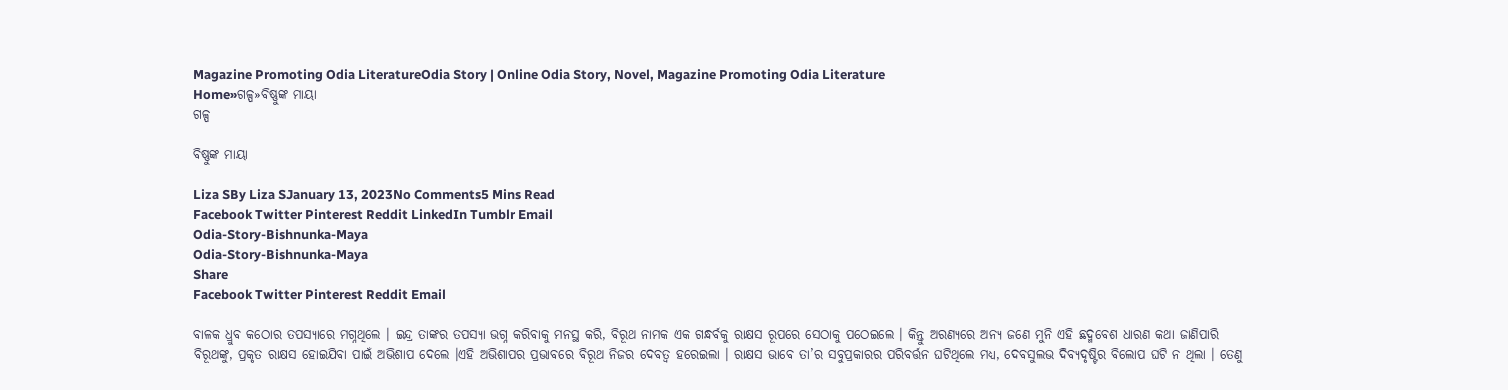Magazine Promoting Odia LiteratureOdia Story | Online Odia Story, Novel, Magazine Promoting Odia Literature
Home»ଗଳ୍ପ»ବିଷ୍ଣୁଙ୍କ ମାୟା
ଗଳ୍ପ

ବିଷ୍ଣୁଙ୍କ ମାୟା

Liza SBy Liza SJanuary 13, 2023No Comments5 Mins Read
Facebook Twitter Pinterest Reddit LinkedIn Tumblr Email
Odia-Story-Bishnunka-Maya
Odia-Story-Bishnunka-Maya
Share
Facebook Twitter Pinterest Reddit Email

ବାଳକ ଧ୍ରୁବ କଠୋର ତପସ୍ୟାରେ ମଗ୍ନଥିଲେ । ଇନ୍ଦ୍ର ତାଙ୍କର ତପସ୍ୟା ଭଗ୍ନ କରିବାକୁ ମନସ୍ଥ କରି, ବିରୂଥ ନାମକ ଏକ ଗନ୍ଧର୍ବକୁ ରାକ୍ଷସ ରୂପରେ ସେଠାକୁ ପଠେଇଲେ । କିନ୍ତୁ ଅରଣ୍ୟରେ ଅନ୍ୟ ଜଣେ ମୁନି ଏହି ଛଦ୍ମବେଶ ଧାରଣ କଥା ଜାଣିପାରି ବିରୂଥଙ୍କୁ, ପ୍ରକୃତ ରାକ୍ଷସ ହୋଇଯିବା ପାଇଁ ଅଭିଶାପ ଦେଲେ ।ଏହି ଅଭିଶାପର ପ୍ରଭାବରେ ବିରୂଥ ନିଜର ଦେବତ୍ୱ ହରେଇଲା । ରାକ୍ଷସ ଭାବେ ତା’ର ସବୁପ୍ରକାରର ପରିବର୍ତ୍ତନ ଘଟିଥିଲେ ମଧ୍ୟ, ଦେବସୁଲଭ ଦିବ୍ୟଦୃଷ୍ଟିର ବିଲୋପ ଘଟି ନ ଥିଲା । ତେଣୁ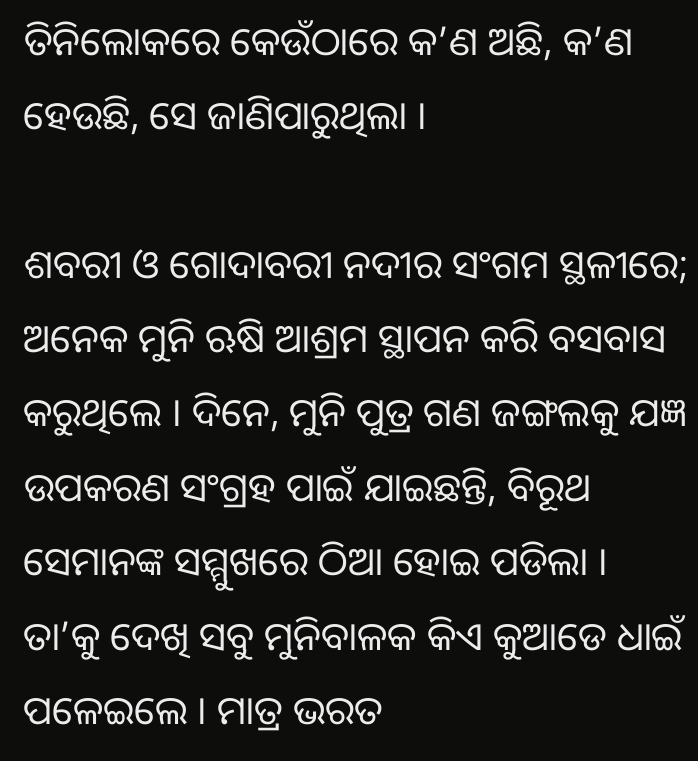ତିନିଲୋକରେ କେଉଁଠାରେ କ’ଣ ଅଛି, କ’ଣ ହେଉଛି, ସେ ଜାଣିପାରୁଥିଲା ।

ଶବରୀ ଓ ଗୋଦାବରୀ ନଦୀର ସଂଗମ ସ୍ଥଳୀରେ; ଅନେକ ମୁନି ଋଷି ଆଶ୍ରମ ସ୍ଥାପନ କରି ବସବାସ କରୁଥିଲେ । ଦିନେ, ମୁନି ପୁତ୍ର ଗଣ ଜଙ୍ଗଲକୁ ଯଜ୍ଞ ଉପକରଣ ସଂଗ୍ରହ ପାଇଁ ଯାଇଛନ୍ତି, ବିରୂଥ ସେମାନଙ୍କ ସମ୍ମୁଖରେ ଠିଆ ହୋଇ ପଡିଲା । ତା’କୁ ଦେଖି ସବୁ ମୁନିବାଳକ କିଏ କୁଆଡେ ଧାଇଁ ପଳେଇଲେ । ମାତ୍ର ଭରତ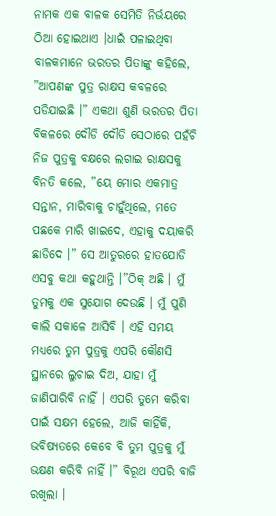ନାମକ ଏକ ବାଳକ ସେମିତି ନିର୍ଭୟରେ ଠିଆ ହୋଇଥାଏ ।ଧାଇଁ ପଳାଇଥିବା ବାଳକମାନେ ଭରତର ପିତାଙ୍କୁ କହିଲେ, ”ଆପଣଙ୍କ ପୁତ୍ର ରାକ୍ଷସ କବଳରେ ପଡିଯାଇଛି ।” ଏକଥା ଶୁଣି ଭରତର ପିତା ବିକଳରେ ଦୌଡି ଦୌଡି ସେଠାରେ ପହଁଚି ନିଜ ପୁତ୍ରକୁ ବକ୍ଷରେ ଲଗାଇ ରାକ୍ଷସକୁ ବିନତି କଲେ, ”ୟେ ମୋର ଏକମାତ୍ର ସନ୍ତାନ, ମାରିବାକୁ ଚାହୁଁଥିଲେ, ମତେ ପଛକେ ମାରି ଖାଇଦେ, ଏହାକୁ ଦୟାକରି ଛାଡିଦେ ।” ସେ ଆତୁରରେ ହାତଯୋଡି ଏସବୁ କଥା କହୁଥାନ୍ତି ।”ଠିକ୍ ଅଛି । ମୁଁ ତୁମକୁ ଏକ ସୁଯୋଗ ଦେଉଛି । ମୁଁ ପୁଣି କାଲି ସକାଳେ ଆସିବି । ଏହି ସମୟ ମଧ୍ୟରେ ତୁମ ପୁତ୍ରକୁ ଏପରି କୌଣସି ସ୍ଥାନରେ ଲୁଚାଇ ଦିଅ, ଯାହା ମୁଁ ଜାଣିପାରିବି ନାହିଁ । ଏପରି ତୁମେ କରିବା ପାଇଁ ସକ୍ଷମ ହେଲେ, ଆଜି କାହିଁକି, ଭବିଷ୍ୟତରେ କେବେ ବି ତୁମ ପୁତ୍ରକୁ ମୁଁ ଭକ୍ଷଣ କରିବି ନାହିଁ ।” ବିରୂଥ ଏପରି ବାଜି ରଖିଲା ।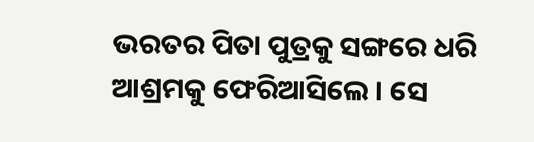ଭରତର ପିତା ପୁତ୍ରକୁ ସଙ୍ଗରେ ଧରି ଆଶ୍ରମକୁ ଫେରିଆସିଲେ । ସେ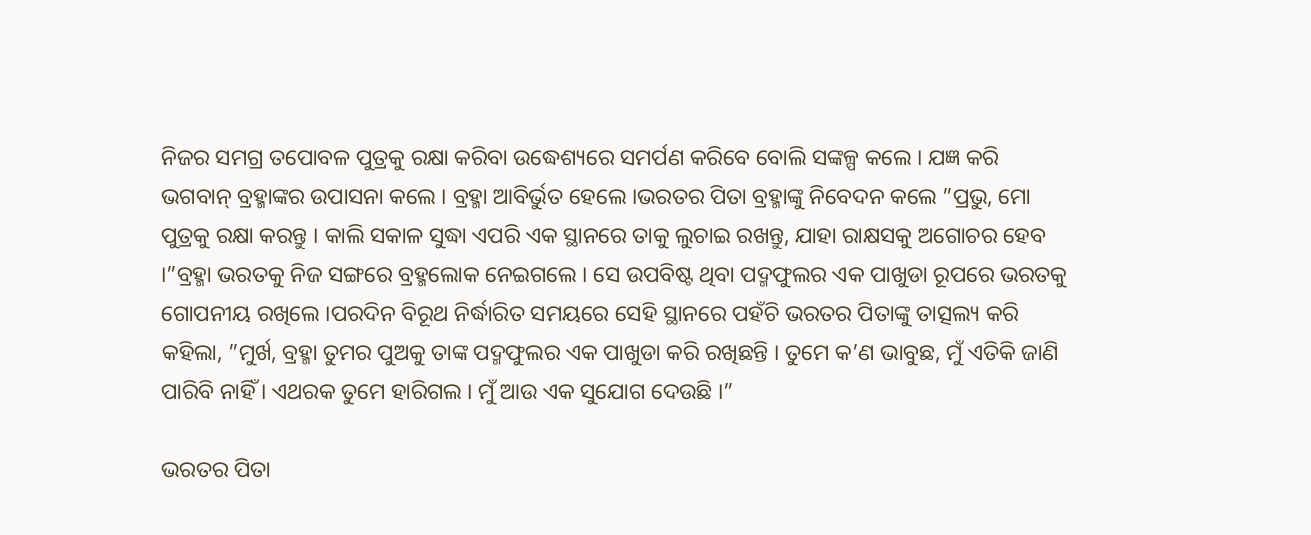ନିଜର ସମଗ୍ର ତପୋବଳ ପୁତ୍ରକୁ ରକ୍ଷା କରିବା ଉଦ୍ଧେଶ୍ୟରେ ସମର୍ପଣ କରିବେ ବୋଲି ସଙ୍କଳ୍ପ କଲେ । ଯଜ୍ଞ କରି ଭଗବାନ୍ ବ୍ରହ୍ମାଙ୍କର ଉପାସନା କଲେ । ବ୍ରହ୍ମା ଆବିର୍ଭୁତ ହେଲେ ।ଭରତର ପିତା ବ୍ରହ୍ମାଙ୍କୁ ନିବେଦନ କଲେ ”ପ୍ରଭୁ, ମୋ ପୁତ୍ରକୁ ରକ୍ଷା କରନ୍ତୁ । କାଲି ସକାଳ ସୁଦ୍ଧା ଏପରି ଏକ ସ୍ଥାନରେ ତାକୁ ଲୁଚାଇ ରଖନ୍ତୁ, ଯାହା ରାକ୍ଷସକୁ ଅଗୋଚର ହେବ ।”ବ୍ରହ୍ମା ଭରତକୁ ନିଜ ସଙ୍ଗରେ ବ୍ରହ୍ମଲୋକ ନେଇଗଲେ । ସେ ଉପବିଷ୍ଟ ଥିବା ପଦ୍ମଫୁଲର ଏକ ପାଖୁଡା ରୂପରେ ଭରତକୁ ଗୋପନୀୟ ରଖିଲେ ।ପରଦିନ ବିରୂଥ ନିର୍ଦ୍ଧାରିତ ସମୟରେ ସେହି ସ୍ଥାନରେ ପହଁଚି ଭରତର ପିତାଙ୍କୁ ତାତ୍ସଲ୍ୟ କରି କହିଲା, ”ମୁର୍ଖ, ବ୍ରହ୍ମା ତୁମର ପୁଅକୁ ତାଙ୍କ ପଦ୍ମଫୁଲର ଏକ ପାଖୁଡା କରି ରଖିଛନ୍ତି । ତୁମେ କ’ଣ ଭାବୁଛ, ମୁଁ ଏତିକି ଜାଣି ପାରିବି ନାହିଁ । ଏଥରକ ତୁମେ ହାରିଗଲ । ମୁଁ ଆଉ ଏକ ସୁଯୋଗ ଦେଉଛି ।”

ଭରତର ପିତା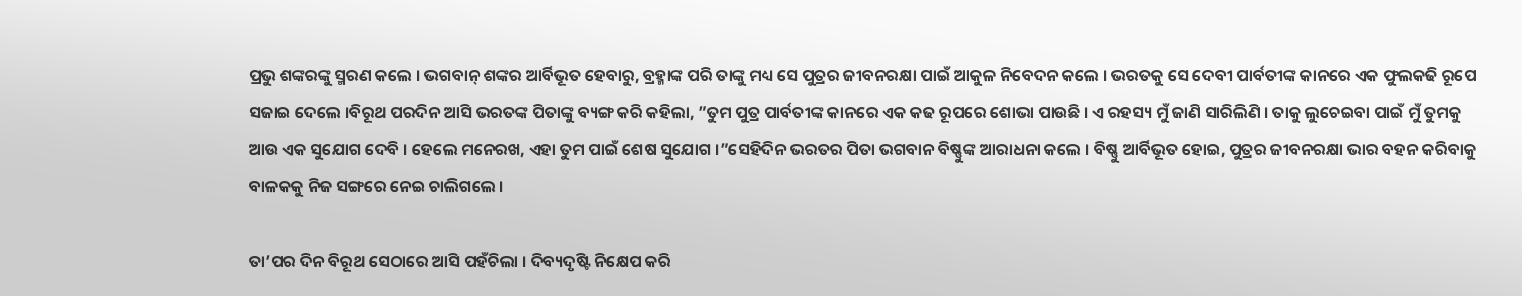ପ୍ରଭୁ ଶଙ୍କରଙ୍କୁ ସ୍ମରଣ କଲେ । ଭଗବାନ୍ ଶଙ୍କର ଆର୍ବିଭୂତ ହେବାରୁ, ବ୍ରହ୍ମାଙ୍କ ପରି ତାଙ୍କୁ ମଧ୍ୟ ସେ ପୁତ୍ରର ଜୀବନରକ୍ଷା ପାଇଁ ଆକୁଳ ନିବେଦନ କଲେ । ଭରତକୁ ସେ ଦେବୀ ପାର୍ବତୀଙ୍କ କାନରେ ଏକ ଫୁଲକଢି ରୂପେ ସଜାଇ ଦେଲେ ।ବିରୂଥ ପରଦିନ ଆସି ଭରତଙ୍କ ପିତାଙ୍କୁ ବ୍ୟଙ୍ଗ କରି କହିଲା, ”ତୁମ ପୁତ୍ର ପାର୍ବତୀଙ୍କ କାନରେ ଏକ କଢ ରୂପରେ ଶୋଭା ପାଉଛି । ଏ ରହସ୍ୟ ମୁଁ ଜାଣି ସାରିଲିଣି । ତାକୁ ଲୁଚେଇବା ପାଇଁ ମୁଁ ତୁମକୁ ଆଉ ଏକ ସୁଯୋଗ ଦେବି । ହେଲେ ମନେରଖ, ଏହା ତୁମ ପାଇଁ ଶେଷ ସୁଯୋଗ ।”ସେହିଦିନ ଭରତର ପିତା ଭଗବାନ ବିଷ୍ଣୁଙ୍କ ଆରାଧନା କଲେ । ବିଷ୍ଣୁ ଆର୍ବିଭୂତ ହୋଇ, ପୁତ୍ରର ଜୀବନରକ୍ଷା ଭାର ବହନ କରିବାକୁ ବାଳକକୁ ନିଜ ସଙ୍ଗରେ ନେଇ ଚାଲିଗଲେ ।

ତା’ପର ଦିନ ବିରୂଥ ସେଠାରେ ଆସି ପହଁଚିଲା । ଦିବ୍ୟଦୃଷ୍ଟି ନିକ୍ଷେପ କରି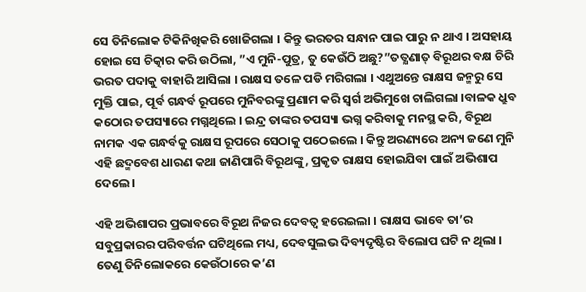ସେ ତିନିଲୋକ ଟିକିନିଖିକରି ଖୋଜିଗଲା । କିନ୍ତୁ ଭରତର ସନ୍ଧାନ ପାଇ ପାରୁ ନ ଥାଏ । ଅସହାୟ ହୋଇ ସେ ଚିତ୍କାର କରି ଉଠିଲା, ”ଏ ମୁନି-ପୁତ୍ର, ତୁ କେଉଁଠି ଅଛୁ?”ତତ୍କ୍ଷଣାତ୍ ବିରୂଥର ବକ୍ଷ ଚିରି ଭରତ ପଦାକୁ ବାହାରି ଆସିଲା । ରାକ୍ଷସ ତଳେ ପଡି ମରିଗଲା । ଏଥୁଅନ୍ତେ ରାକ୍ଷସ ଜନ୍ମରୁ ସେ ମୁକ୍ତି ପାଇ, ପୂର୍ବ ଗନ୍ଧର୍ବ ରୂପରେ ମୁନିବରଙ୍କୁ ପ୍ରଣାମ କରି ସ୍ୱର୍ଗ ଅଭିମୁଖେ ଚାଲିଗଲା ।ବାଳକ ଧ୍ରୁବ କଠୋର ତପସ୍ୟାରେ ମଗ୍ନଥିଲେ । ଇନ୍ଦ୍ର ତାଙ୍କର ତପସ୍ୟା ଭଗ୍ନ କରିବାକୁ ମନସ୍ଥ କରି, ବିରୂଥ ନାମକ ଏକ ଗନ୍ଧର୍ବକୁ ରାକ୍ଷସ ରୂପରେ ସେଠାକୁ ପଠେଇଲେ । କିନ୍ତୁ ଅରଣ୍ୟରେ ଅନ୍ୟ ଜଣେ ମୁନି ଏହି ଛଦ୍ମବେଶ ଧାରଣ କଥା ଜାଣିପାରି ବିରୂଥଙ୍କୁ, ପ୍ରକୃତ ରାକ୍ଷସ ହୋଇଯିବା ପାଇଁ ଅଭିଶାପ ଦେଲେ ।

ଏହି ଅଭିଶାପର ପ୍ରଭାବରେ ବିରୂଥ ନିଜର ଦେବତ୍ୱ ହରେଇଲା । ରାକ୍ଷସ ଭାବେ ତା’ର ସବୁପ୍ରକାରର ପରିବର୍ତ୍ତନ ଘଟିଥିଲେ ମଧ୍ୟ, ଦେବସୁଲଭ ଦିବ୍ୟଦୃଷ୍ଟିର ବିଲୋପ ଘଟି ନ ଥିଲା । ତେଣୁ ତିନିଲୋକରେ କେଉଁଠାରେ କ’ଣ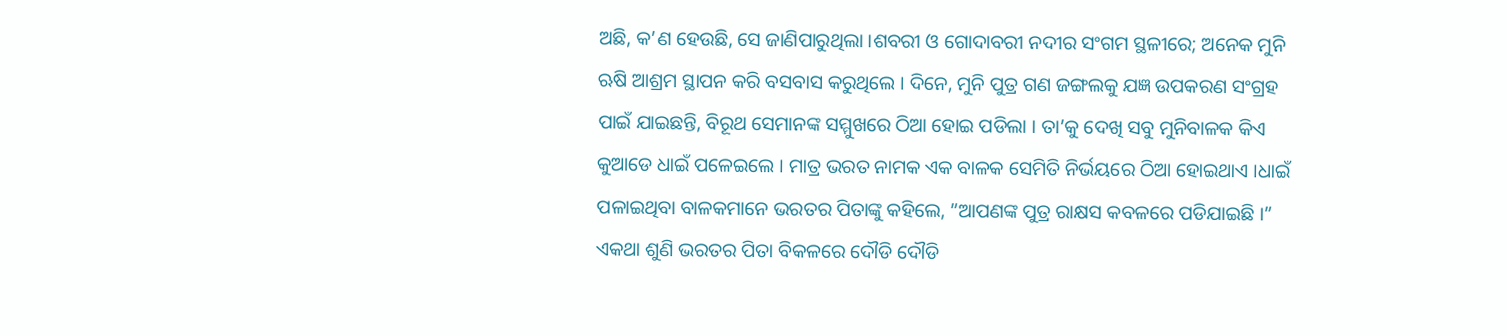ଅଛି, କ’ଣ ହେଉଛି, ସେ ଜାଣିପାରୁଥିଲା ।ଶବରୀ ଓ ଗୋଦାବରୀ ନଦୀର ସଂଗମ ସ୍ଥଳୀରେ; ଅନେକ ମୁନି ଋଷି ଆଶ୍ରମ ସ୍ଥାପନ କରି ବସବାସ କରୁଥିଲେ । ଦିନେ, ମୁନି ପୁତ୍ର ଗଣ ଜଙ୍ଗଲକୁ ଯଜ୍ଞ ଉପକରଣ ସଂଗ୍ରହ ପାଇଁ ଯାଇଛନ୍ତି, ବିରୂଥ ସେମାନଙ୍କ ସମ୍ମୁଖରେ ଠିଆ ହୋଇ ପଡିଲା । ତା’କୁ ଦେଖି ସବୁ ମୁନିବାଳକ କିଏ କୁଆଡେ ଧାଇଁ ପଳେଇଲେ । ମାତ୍ର ଭରତ ନାମକ ଏକ ବାଳକ ସେମିତି ନିର୍ଭୟରେ ଠିଆ ହୋଇଥାଏ ।ଧାଇଁ ପଳାଇଥିବା ବାଳକମାନେ ଭରତର ପିତାଙ୍କୁ କହିଲେ, ”ଆପଣଙ୍କ ପୁତ୍ର ରାକ୍ଷସ କବଳରେ ପଡିଯାଇଛି ।” ଏକଥା ଶୁଣି ଭରତର ପିତା ବିକଳରେ ଦୌଡି ଦୌଡି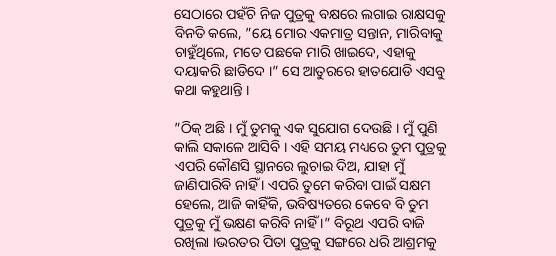ସେଠାରେ ପହଁଚି ନିଜ ପୁତ୍ରକୁ ବକ୍ଷରେ ଲଗାଇ ରାକ୍ଷସକୁ ବିନତି କଲେ, ”ୟେ ମୋର ଏକମାତ୍ର ସନ୍ତାନ, ମାରିବାକୁ ଚାହୁଁଥିଲେ, ମତେ ପଛକେ ମାରି ଖାଇଦେ, ଏହାକୁ ଦୟାକରି ଛାଡିଦେ ।” ସେ ଆତୁରରେ ହାତଯୋଡି ଏସବୁ କଥା କହୁଥାନ୍ତି ।

”ଠିକ୍ ଅଛି । ମୁଁ ତୁମକୁ ଏକ ସୁଯୋଗ ଦେଉଛି । ମୁଁ ପୁଣି କାଲି ସକାଳେ ଆସିବି । ଏହି ସମୟ ମଧ୍ୟରେ ତୁମ ପୁତ୍ରକୁ ଏପରି କୌଣସି ସ୍ଥାନରେ ଲୁଚାଇ ଦିଅ, ଯାହା ମୁଁ ଜାଣିପାରିବି ନାହିଁ । ଏପରି ତୁମେ କରିବା ପାଇଁ ସକ୍ଷମ ହେଲେ, ଆଜି କାହିଁକି, ଭବିଷ୍ୟତରେ କେବେ ବି ତୁମ ପୁତ୍ରକୁ ମୁଁ ଭକ୍ଷଣ କରିବି ନାହିଁ ।” ବିରୂଥ ଏପରି ବାଜି ରଖିଲା ।ଭରତର ପିତା ପୁତ୍ରକୁ ସଙ୍ଗରେ ଧରି ଆଶ୍ରମକୁ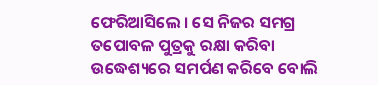ଫେରିଆସିଲେ । ସେ ନିଜର ସମଗ୍ର ତପୋବଳ ପୁତ୍ରକୁ ରକ୍ଷା କରିବା ଉଦ୍ଧେଶ୍ୟରେ ସମର୍ପଣ କରିବେ ବୋଲି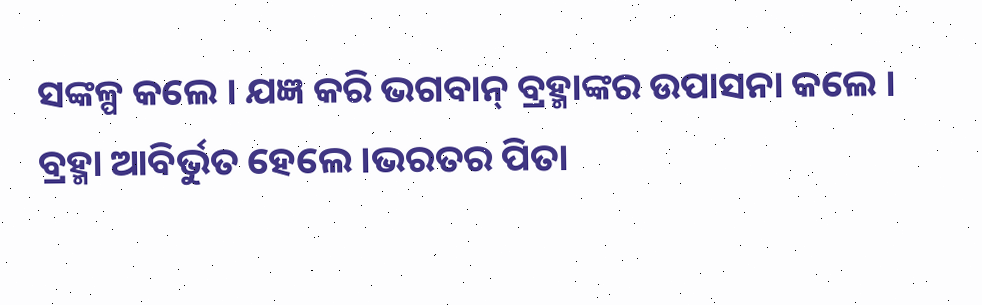ସଙ୍କଳ୍ପ କଲେ । ଯଜ୍ଞ କରି ଭଗବାନ୍ ବ୍ରହ୍ମାଙ୍କର ଉପାସନା କଲେ । ବ୍ରହ୍ମା ଆବିର୍ଭୁତ ହେଲେ ।ଭରତର ପିତା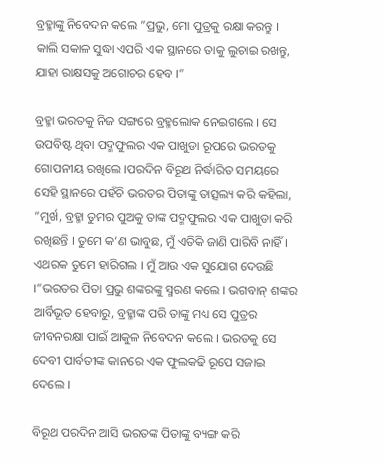ବ୍ରହ୍ମାଙ୍କୁ ନିବେଦନ କଲେ ”ପ୍ରଭୁ, ମୋ ପୁତ୍ରକୁ ରକ୍ଷା କରନ୍ତୁ । କାଲି ସକାଳ ସୁଦ୍ଧା ଏପରି ଏକ ସ୍ଥାନରେ ତାକୁ ଲୁଚାଇ ରଖନ୍ତୁ, ଯାହା ରାକ୍ଷସକୁ ଅଗୋଚର ହେବ ।”

ବ୍ରହ୍ମା ଭରତକୁ ନିଜ ସଙ୍ଗରେ ବ୍ରହ୍ମଲୋକ ନେଇଗଲେ । ସେ ଉପବିଷ୍ଟ ଥିବା ପଦ୍ମଫୁଲର ଏକ ପାଖୁଡା ରୂପରେ ଭରତକୁ ଗୋପନୀୟ ରଖିଲେ ।ପରଦିନ ବିରୂଥ ନିର୍ଦ୍ଧାରିତ ସମୟରେ ସେହି ସ୍ଥାନରେ ପହଁଚି ଭରତର ପିତାଙ୍କୁ ତାତ୍ସଲ୍ୟ କରି କହିଲା, ”ମୁର୍ଖ, ବ୍ରହ୍ମା ତୁମର ପୁଅକୁ ତାଙ୍କ ପଦ୍ମଫୁଲର ଏକ ପାଖୁଡା କରି ରଖିଛନ୍ତି । ତୁମେ କ’ଣ ଭାବୁଛ, ମୁଁ ଏତିକି ଜାଣି ପାରିବି ନାହିଁ । ଏଥରକ ତୁମେ ହାରିଗଲ । ମୁଁ ଆଉ ଏକ ସୁଯୋଗ ଦେଉଛି ।”ଭରତର ପିତା ପ୍ରଭୁ ଶଙ୍କରଙ୍କୁ ସ୍ମରଣ କଲେ । ଭଗବାନ୍ ଶଙ୍କର ଆର୍ବିଭୂତ ହେବାରୁ, ବ୍ରହ୍ମାଙ୍କ ପରି ତାଙ୍କୁ ମଧ୍ୟ ସେ ପୁତ୍ରର ଜୀବନରକ୍ଷା ପାଇଁ ଆକୁଳ ନିବେଦନ କଲେ । ଭରତକୁ ସେ ଦେବୀ ପାର୍ବତୀଙ୍କ କାନରେ ଏକ ଫୁଲକଢି ରୂପେ ସଜାଇ ଦେଲେ ।

ବିରୂଥ ପରଦିନ ଆସି ଭରତଙ୍କ ପିତାଙ୍କୁ ବ୍ୟଙ୍ଗ କରି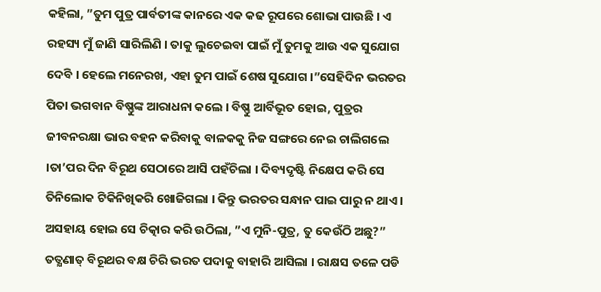କହିଲା, ”ତୁମ ପୁତ୍ର ପାର୍ବତୀଙ୍କ କାନରେ ଏକ କଢ ରୂପରେ ଶୋଭା ପାଉଛି । ଏ ରହସ୍ୟ ମୁଁ ଜାଣି ସାରିଲିଣି । ତାକୁ ଲୁଚେଇବା ପାଇଁ ମୁଁ ତୁମକୁ ଆଉ ଏକ ସୁଯୋଗ ଦେବି । ହେଲେ ମନେରଖ, ଏହା ତୁମ ପାଇଁ ଶେଷ ସୁଯୋଗ ।”ସେହିଦିନ ଭରତର ପିତା ଭଗବାନ ବିଷ୍ଣୁଙ୍କ ଆରାଧନା କଲେ । ବିଷ୍ଣୁ ଆର୍ବିଭୂତ ହୋଇ, ପୁତ୍ରର ଜୀବନରକ୍ଷା ଭାର ବହନ କରିବାକୁ ବାଳକକୁ ନିଜ ସଙ୍ଗରେ ନେଇ ଚାଲିଗଲେ ।ତା’ପର ଦିନ ବିରୂଥ ସେଠାରେ ଆସି ପହଁଚିଲା । ଦିବ୍ୟଦୃଷ୍ଟି ନିକ୍ଷେପ କରି ସେ ତିନିଲୋକ ଟିକିନିଖିକରି ଖୋଜିଗଲା । କିନ୍ତୁ ଭରତର ସନ୍ଧାନ ପାଇ ପାରୁ ନ ଥାଏ । ଅସହାୟ ହୋଇ ସେ ଚିତ୍କାର କରି ଉଠିଲା, ”ଏ ମୁନି-ପୁତ୍ର, ତୁ କେଉଁଠି ଅଛୁ?”
ତତ୍କ୍ଷଣାତ୍ ବିରୂଥର ବକ୍ଷ ଚିରି ଭରତ ପଦାକୁ ବାହାରି ଆସିଲା । ରାକ୍ଷସ ତଳେ ପଡି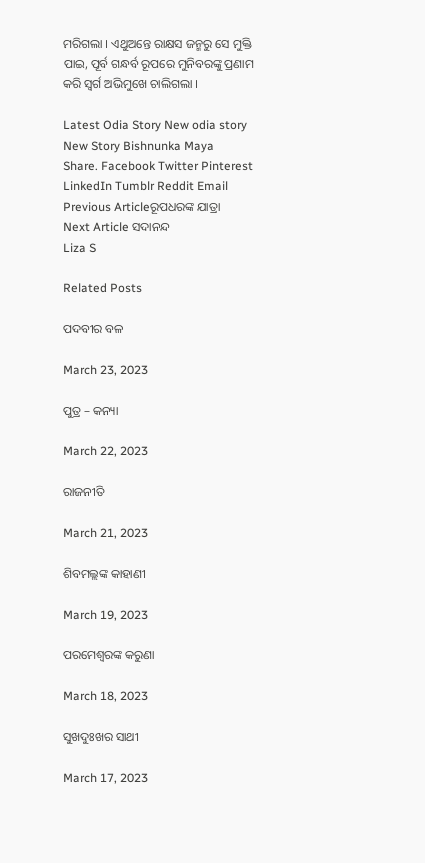ମରିଗଲା । ଏଥୁଅନ୍ତେ ରାକ୍ଷସ ଜନ୍ମରୁ ସେ ମୁକ୍ତି ପାଇ, ପୂର୍ବ ଗନ୍ଧର୍ବ ରୂପରେ ମୁନିବରଙ୍କୁ ପ୍ରଣାମ କରି ସ୍ୱର୍ଗ ଅଭିମୁଖେ ଚାଲିଗଲା ।

Latest Odia Story New odia story New Story Bishnunka Maya
Share. Facebook Twitter Pinterest LinkedIn Tumblr Reddit Email
Previous Articleରୂପଧରଙ୍କ ଯାତ୍ରା
Next Article ସଦାନନ୍ଦ
Liza S

Related Posts

ପଦବୀର ବଳ

March 23, 2023

ପୁତ୍ର – କନ୍ୟା

March 22, 2023

ରାଜନୀତି

March 21, 2023

ଶିବମଲ୍ଲଙ୍କ କାହାଣୀ

March 19, 2023

ପରମେଶ୍ୱରଙ୍କ କରୁଣା

March 18, 2023

ସୁଖଦୁଃଖର ସାଥୀ

March 17, 2023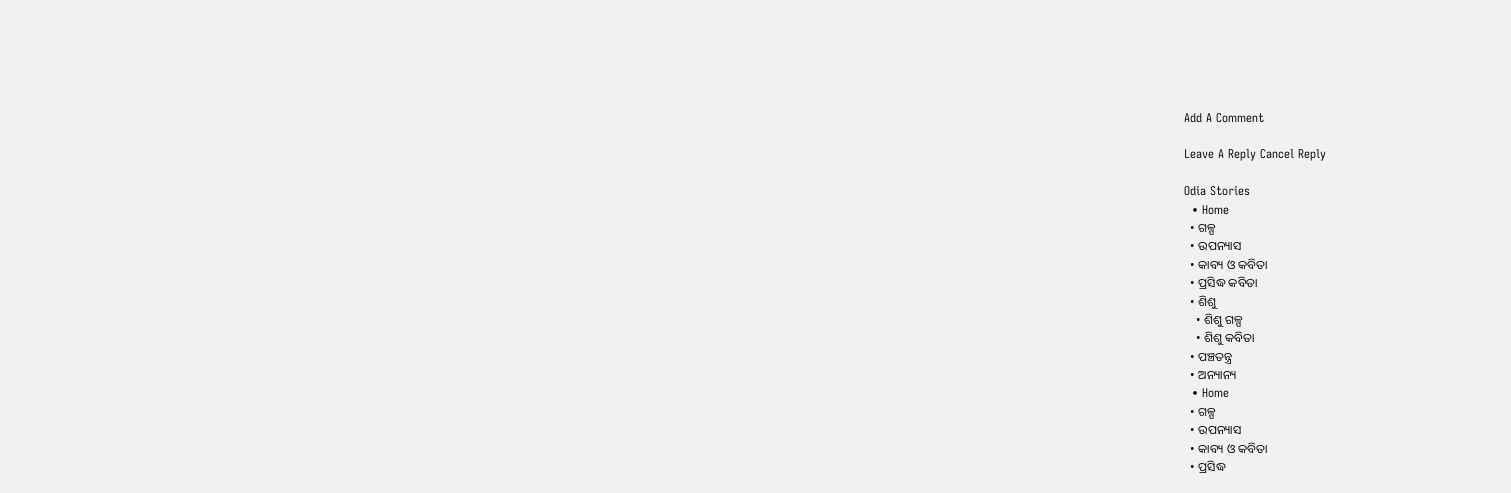Add A Comment

Leave A Reply Cancel Reply

Odia Stories
  • Home
  • ଗଳ୍ପ
  • ଉପନ୍ୟାସ
  • କାବ୍ୟ ଓ କବିତା
  • ପ୍ରସିଦ୍ଧ କବିତା
  • ଶିଶୁ
    • ଶିଶୁ ଗଳ୍ପ
    • ଶିଶୁ କବିତା
  • ପଞ୍ଚତନ୍ତ୍ର
  • ଅନ୍ୟାନ୍ୟ
  • Home
  • ଗଳ୍ପ
  • ଉପନ୍ୟାସ
  • କାବ୍ୟ ଓ କବିତା
  • ପ୍ରସିଦ୍ଧ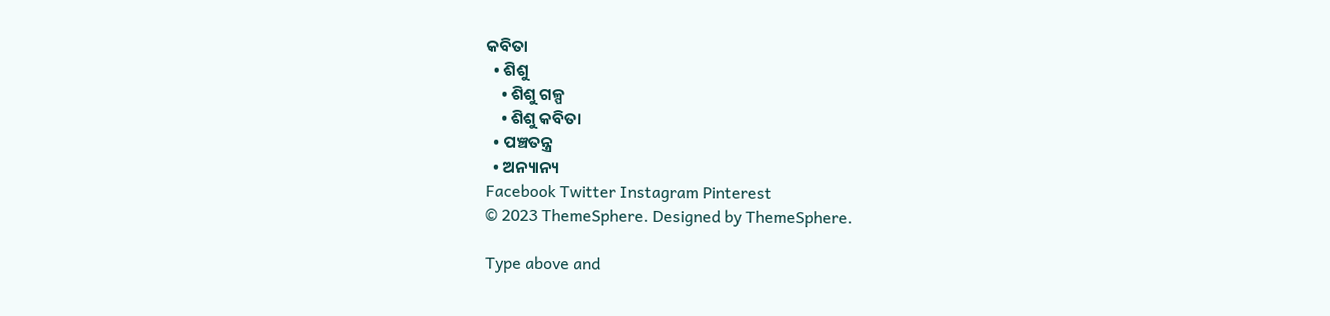କବିତା
  • ଶିଶୁ
    • ଶିଶୁ ଗଳ୍ପ
    • ଶିଶୁ କବିତା
  • ପଞ୍ଚତନ୍ତ୍ର
  • ଅନ୍ୟାନ୍ୟ
Facebook Twitter Instagram Pinterest
© 2023 ThemeSphere. Designed by ThemeSphere.

Type above and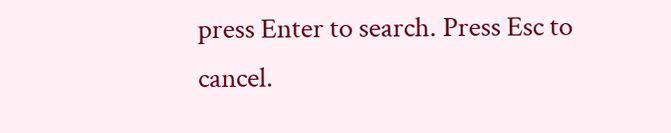press Enter to search. Press Esc to cancel.